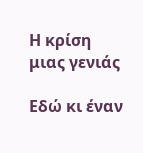Η κρίση μιας γενιάς

Εδώ κι έναν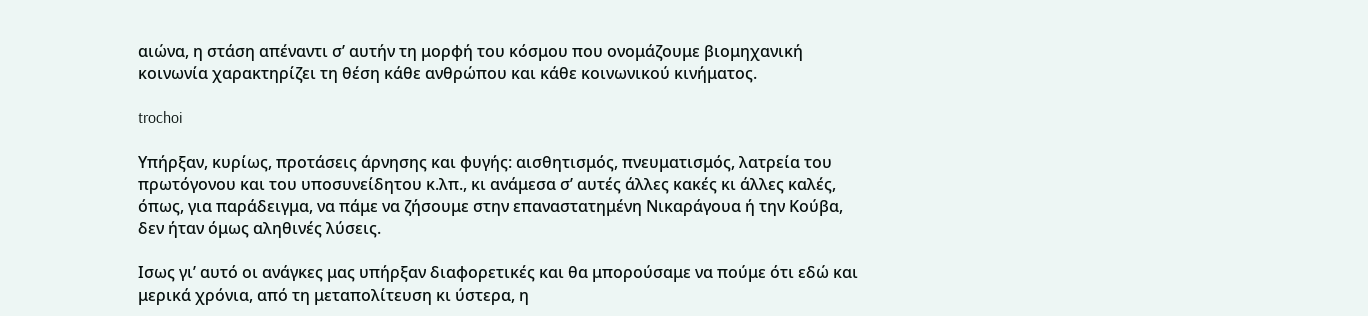αιώνα, η στάση απέναντι σ’ αυτήν τη μορφή του κόσμου που ονομάζουμε βιομηχανική κοινωνία χαρακτηρίζει τη θέση κάθε ανθρώπου και κάθε κοινωνικού κινήματος.

trochoi

Υπήρξαν, κυρίως, προτάσεις άρνησης και φυγής: αισθητισμός, πνευματισμός, λατρεία του πρωτόγονου και του υποσυνείδητου κ.λπ., κι ανάμεσα σ’ αυτές άλλες κακές κι άλλες καλές, όπως, για παράδειγμα, να πάμε να ζήσουμε στην επαναστατημένη Νικαράγουα ή την Κούβα, δεν ήταν όμως αληθινές λύσεις.

Ισως γι’ αυτό οι ανάγκες μας υπήρξαν διαφορετικές και θα μπορούσαμε να πούμε ότι εδώ και μερικά χρόνια, από τη μεταπολίτευση κι ύστερα, η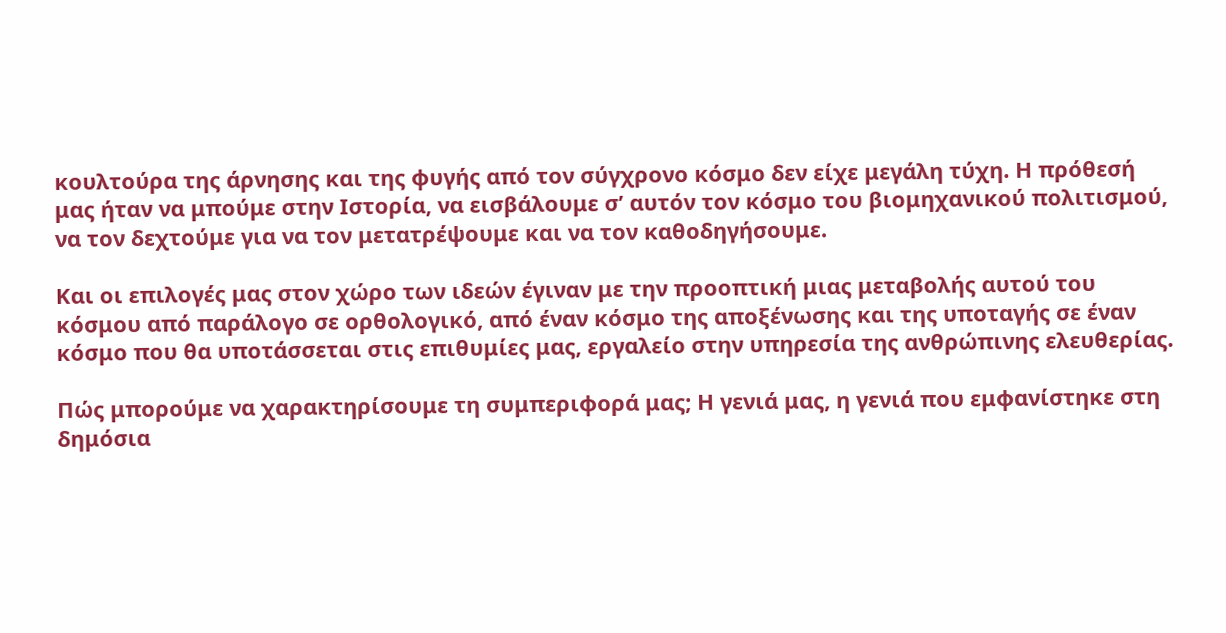κουλτούρα της άρνησης και της φυγής από τον σύγχρονο κόσμο δεν είχε μεγάλη τύχη. Η πρόθεσή μας ήταν να μπούμε στην Ιστορία, να εισβάλουμε σ’ αυτόν τον κόσμο του βιομηχανικού πολιτισμού, να τον δεχτούμε για να τον μετατρέψουμε και να τον καθοδηγήσουμε.

Και οι επιλογές μας στον χώρο των ιδεών έγιναν με την προοπτική μιας μεταβολής αυτού του κόσμου από παράλογο σε ορθολογικό, από έναν κόσμο της αποξένωσης και της υποταγής σε έναν κόσμο που θα υποτάσσεται στις επιθυμίες μας, εργαλείο στην υπηρεσία της ανθρώπινης ελευθερίας.

Πώς μπορούμε να χαρακτηρίσουμε τη συμπεριφορά μας; Η γενιά μας, η γενιά που εμφανίστηκε στη δημόσια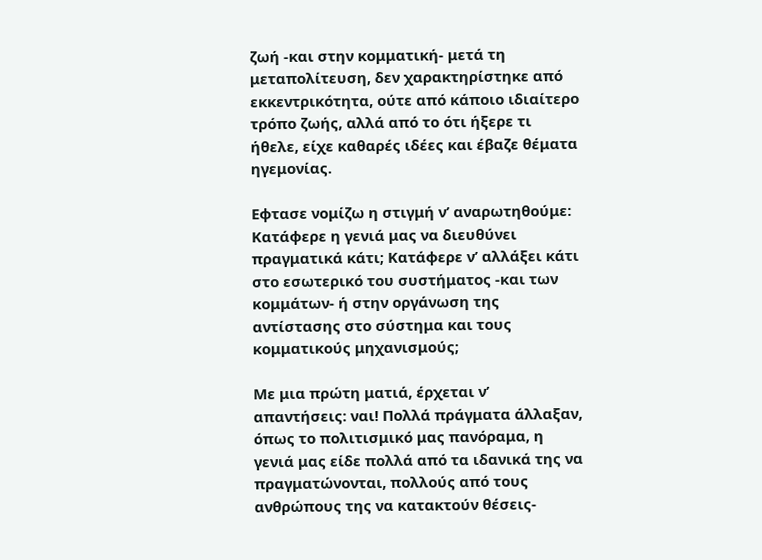ζωή -και στην κομματική- μετά τη μεταπολίτευση, δεν χαρακτηρίστηκε από εκκεντρικότητα, ούτε από κάποιο ιδιαίτερο τρόπο ζωής, αλλά από το ότι ήξερε τι ήθελε, είχε καθαρές ιδέες και έβαζε θέματα ηγεμονίας.

Εφτασε νομίζω η στιγμή ν’ αναρωτηθούμε: Κατάφερε η γενιά μας να διευθύνει πραγματικά κάτι; Κατάφερε ν’ αλλάξει κάτι στο εσωτερικό του συστήματος -και των κομμάτων- ή στην οργάνωση της αντίστασης στο σύστημα και τους κομματικούς μηχανισμούς;

Με μια πρώτη ματιά, έρχεται ν’ απαντήσεις: ναι! Πολλά πράγματα άλλαξαν, όπως το πολιτισμικό μας πανόραμα, η γενιά μας είδε πολλά από τα ιδανικά της να πραγματώνονται, πολλούς από τους ανθρώπους της να κατακτούν θέσεις-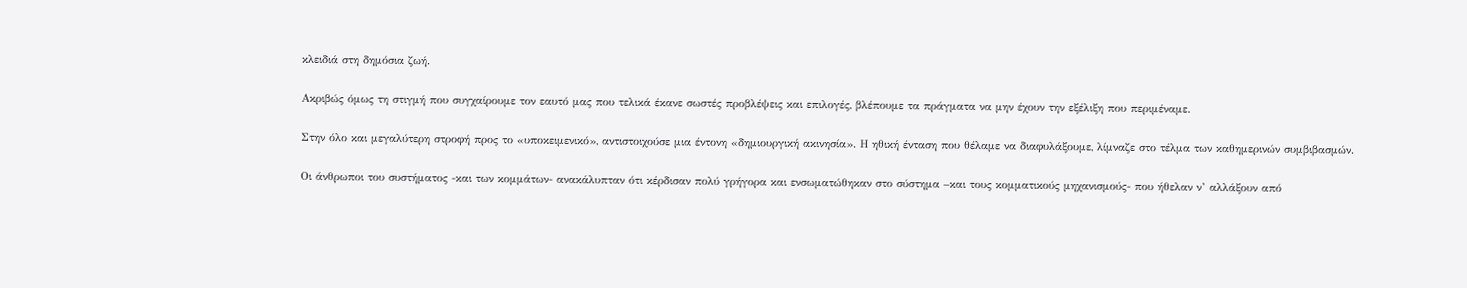κλειδιά στη δημόσια ζωή.

Ακριβώς όμως τη στιγμή που συγχαίρουμε τον εαυτό μας που τελικά έκανε σωστές προβλέψεις και επιλογές, βλέπουμε τα πράγματα να μην έχουν την εξέλιξη που περιμέναμε.

Στην όλο και μεγαλύτερη στροφή προς το «υποκειμενικό», αντιστοιχούσε μια έντονη «δημιουργική ακινησία». Η ηθική ένταση που θέλαμε να διαφυλάξουμε, λίμναζε στο τέλμα των καθημερινών συμβιβασμών.

Οι άνθρωποι του συστήματος -και των κομμάτων- ανακάλυπταν ότι κέρδισαν πολύ γρήγορα και ενσωματώθηκαν στο σύστημα –και τους κομματικούς μηχανισμούς- που ήθελαν ν’ αλλάξουν από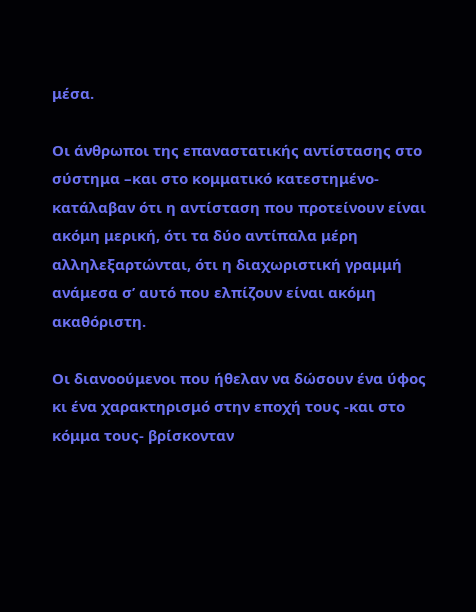μέσα.

Οι άνθρωποι της επαναστατικής αντίστασης στο σύστημα –και στο κομματικό κατεστημένο- κατάλαβαν ότι η αντίσταση που προτείνουν είναι ακόμη μερική, ότι τα δύο αντίπαλα μέρη αλληλεξαρτώνται, ότι η διαχωριστική γραμμή ανάμεσα σ’ αυτό που ελπίζουν είναι ακόμη ακαθόριστη.

Οι διανοούμενοι που ήθελαν να δώσουν ένα ύφος κι ένα χαρακτηρισμό στην εποχή τους -και στο κόμμα τους- βρίσκονταν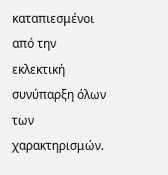καταπιεσμένοι από την εκλεκτική συνύπαρξη όλων των χαρακτηρισμών.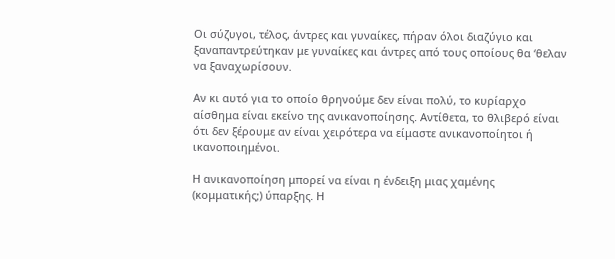Οι σύζυγοι, τέλος, άντρες και γυναίκες, πήραν όλοι διαζύγιο και ξαναπαντρεύτηκαν με γυναίκες και άντρες από τους οποίους θα ‘θελαν να ξαναχωρίσουν.

Αν κι αυτό για το οποίο θρηνούμε δεν είναι πολύ, το κυρίαρχο αίσθημα είναι εκείνο της ανικανοποίησης. Αντίθετα, το θλιβερό είναι ότι δεν ξέρουμε αν είναι χειρότερα να είμαστε ανικανοποίητοι ή ικανοποιημένοι.

Η ανικανοποίηση μπορεί να είναι η ένδειξη μιας χαμένης (κομματικής;) ύπαρξης. Η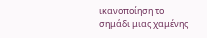ικανοποίηση το σημάδι μιας χαμένης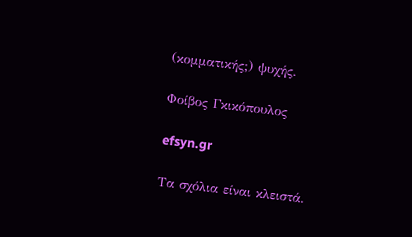(κομματικής;) ψυχής.

Φοίβος Γκικόπουλος

efsyn.gr

Τα σχόλια είναι κλειστά.